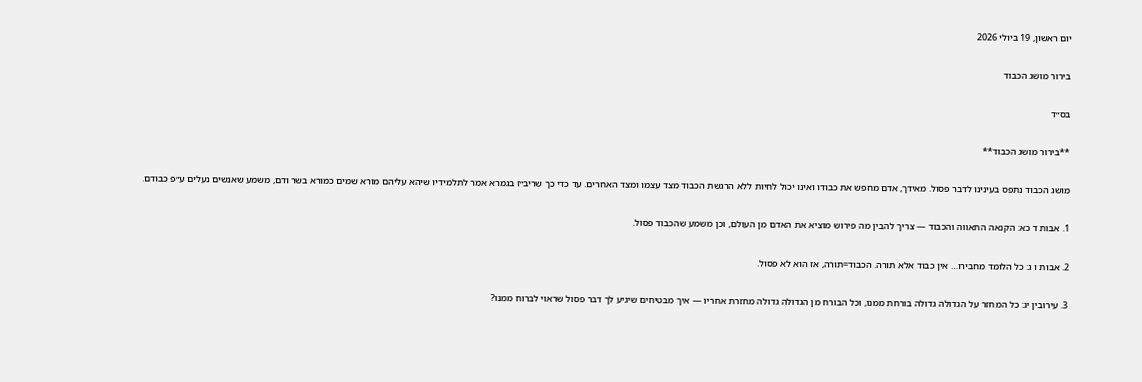יום ראשון, 19 ביולי 2026

בירור מושג הכבוד

בס״ד

**בירור מושג הכבוד**

מושג הכבוד נתפס בעינינו לדבר פסול. מאידך, אדם מחפש את כבודו ואינו יכול לחיות ללא הרגשת הכבוד מצד עצמו ומצד האחרים. עד כדי כך שריב״ז בגמרא אמר לתלמידיו שיהא עליהם מורא שמים כמורא בשר ודם, משמע שאנשים נעלים ע״פ כבודם.

1. אבות ד כא: הקנאה התאווה והכבוד — צריך להבין מה פירוש מוציא את האדם מן העולם, וכן משמע שהכבוד פסול.

2. אבות ו ג: כל הלומד מחבירו… אין כבוד אלא תורה. הכבוד=תורה, אז הוא לא פסול.

3. עירובין יג: כל המחזר על הגדולה גדולה בורחת ממנו, וכל הבורח מן הגדולה גדולה מחזרת אחריו — איך מבטיחים שיגיע לך דבר פסול שראוי לברוח ממנו?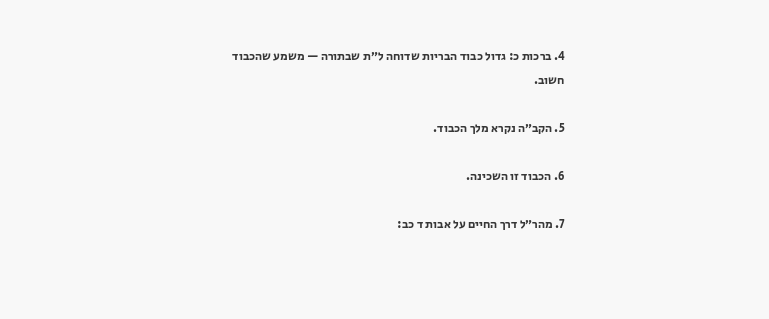4. ברכות כ: גדול כבוד הבריות שדוחה ל״ת שבתורה — משמע שהכבוד חשוב.

5. הקב״ה נקרא מלך הכבוד.

6. הכבוד זו השכינה.

7. מהר״ל דרך החיים על אבות ד כב: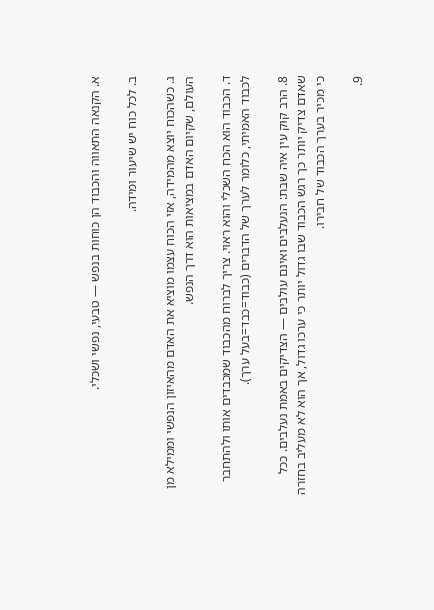א. הקנאה התאווה והכבוד הן כוחות בנפש — טבעי, נפשי ושכלי.

ב. לכל כוח יש שיעור ומידה.

ג. כשהכוח יוצא מהמידה, אזי הכוח עצמו מוציא את האדם מהאיזון הנפשי וממילא מן העולם, שקיום האדם במציאות הוא דרך הנפש.

ד. הכבוד הוא הכח השכלי והוא ראוי. צריך לברוח מהכבוד שמכבדים אותו ולהתחבר לכבוד האמיתי, כלומר לערך של הדברים (כבוד=כבד=בעל ערך).

8. הרב קוק עין איה שבת: הנעלבים ואינם עולבים — הצדיקים באמת נעלבים. ככל שאדם צדיק יותר כך רגש הכבוד שבו גדול יותר כי ערכו גדול, אך הוא לא מעליב בחזרה כי מכיר בערך הכבוד של חבירו.

9.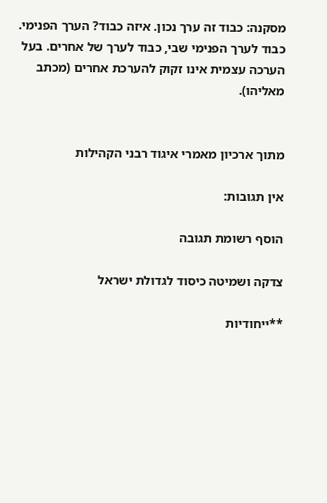מסקנה: כבוד זה ערך נכון. איזה כבוד? הערך הפנימי. כבוד לערך הפנימי שבי, כבוד לערך של אחרים. בעל הערכה עצמית אינו זקוק להערכת אחרים (מכתב מאליהו).


מתוך ארכיון מאמרי איגוד רבני הקהילות

אין תגובות:

הוסף רשומת תגובה

צדקה ושמיטה כיסוד לגדולת ישראל

**ייחודיות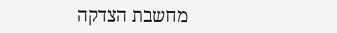מחשבת הצדקה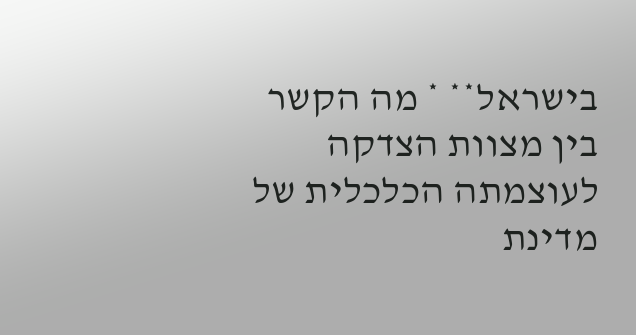בישראל** * מה הקשר בין מצוות הצדקה לעוצמתה הכלכלית של מדינת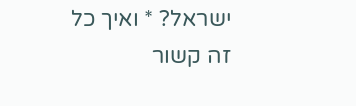ישראל? * ואיך כל זה קשור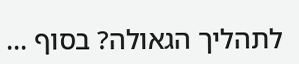לתהליך הגאולה? בסוף ...